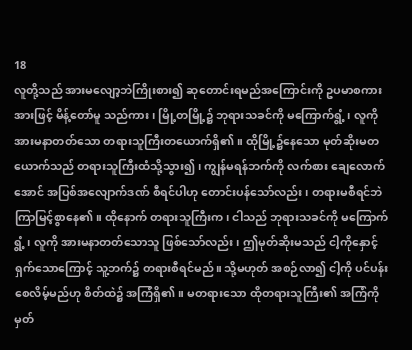18
လူတို့သည် အားမလျော့ဘဲကြိုးစား၍ ဆုတောင်းရမည်အကြောင်းကို ဥပမာစကားအားဖြင့် မိန့်တော်မူ သည်ကား၊ မြို့တမြို့၌ ဘုရားသခင်ကို မကြောက်ရွံ့၊ လူကို အားမနာတတ်သော တရားသူကြီးတယောက်ရှိ၏။ ထိုမြို့၌နေသော မုတ်ဆိုးမတယောက်သည် တရားသူကြီးထံသို့သွား၍၊ ကျွန်မရန်ဘက်ကို လက်စား ချေလောက်အောင် အပြစ်အလျောက်ဒဏ် စီရင်ပါဟု တောင်းပန်သော်လည်း၊ တရားမစီရင်ဘဲ ကြာမြင့်စွာနေ၏။ ထိုနောက် တရားသူကြီးက၊ ငါသည် ဘုရားသခင်ကို မကြောက်ရွံ့၊ လူကို အားမနာတတ်သောသူ ဖြစ်သော်လည်း၊ ဤမုတ်ဆိုးမသည် ငါ့ကိုနှောင့်ရှက်သောကြောင့် သူ့ဘက်၌ တရားစီရင်မည်။ သို့မဟုတ် အစဉ်လာ၍ ငါ့ကို ပင်ပန်းစေလိမ့်မည်ဟု စိတ်ထဲ၌ အကြံရှိ၏။ မတရားသော ထိုတရားသူကြီး၏ အကြံကိုမှတ်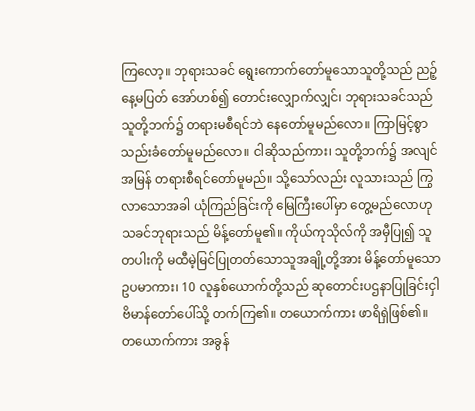ကြလော့။ ဘုရားသခင် ရွေးကောက်တော်မူသောသူတို့သည် ညဉ့်နေ့မပြတ် အော်ဟစ်၍ တောင်းလျှောက်လျှင်၊ ဘုရားသခင်သည် သူတို့ဘက်၌ တရားမစီရင်ဘဲ နေတော်မူမည်လော။ ကြာမြင့်စွာ သည်းခံတော်မူမည်လော။ ငါဆိုသည်ကား၊ သူတို့ဘက်၌ အလျင်အမြန် တရားစီရင်တော်မူမည်။ သို့သော်လည်း လူသားသည် ကြွလာသောအခါ ယုံကြည်ခြင်းကို မြေကြီးပေါ်မှာ တွေ့မည်လောဟု သခင်ဘုရားသည် မိန့်တော်မူ၏။ ကိုယ်ကုသိုလ်ကို အမှီပြု၍ သူတပါးကို မထီမဲ့မြင်ပြုတတ်သောသူအချို့တို့အား မိန့်တော်မူသော ဥပမာကား၊ 10 လူနှစ်ယောက်တို့သည် ဆုတောင်းပဌနာပြုခြင်းငှါ ဗိမာန်တော်ပေါ်သို့ တက်ကြ၏။ တယောက်ကား ဖာရိရှဲဖြစ်၏။ တယောက်ကား အခွန်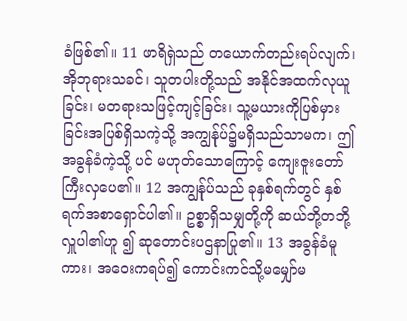ခံဖြစ်၏။ 11 ဖာရိရှဲသည် တယောက်တည်းရပ်လျက်၊ အိုဘုရားသခင်၊ သူတပါးတို့သည် အနိုင်အထက်လုယူခြင်း၊ မတရားသဖြင့်ကျင့်ခြင်း၊ သူ့မယားကိုပြစ်မှားခြင်းအပြစ်ရှိသကဲ့သို့ အကျွန်ုပ်၌မရှိသည်သာမက၊ ဤအခွန်ခံကဲ့သို့ ပင် မဟုတ်သောကြောင့် ကျေးဇူးတော်ကြီးလှပေ၏။ 12 အကျွန်ုပ်သည် ခုနှစ်ရက်တွင် နှစ်ရက်အစာရှောင်ပါ၏။ ဥစ္စာရှိသမျှတို့ကို ဆယ်ဘို့တဘို့ လှူပါ၏ဟူ ၍ ဆုတောင်းပဌနာပြု၏။ 13 အခွန်ခံမူကား၊ အဝေးကရပ်၍ ကောင်းကင်သို့မမျှော်မ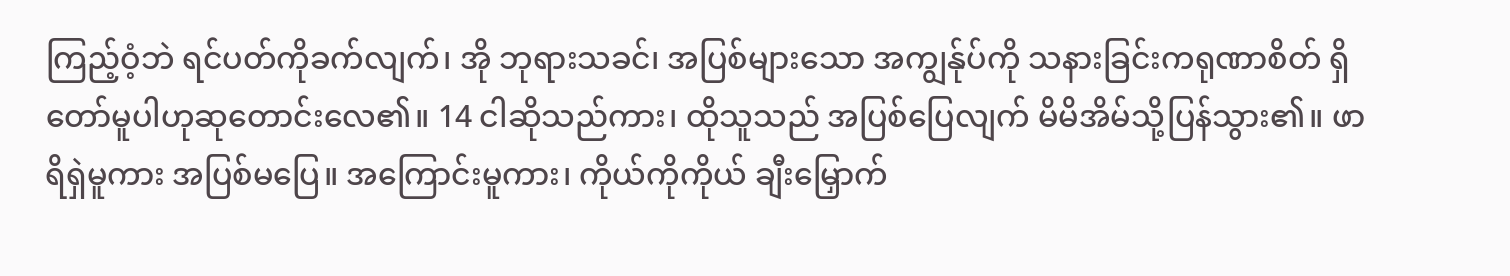ကြည့်ဝံ့ဘဲ ရင်ပတ်ကိုခက်လျက်၊ အို ဘုရားသခင်၊ အပြစ်များသော အကျွန်ုပ်ကို သနားခြင်းကရုဏာစိတ် ရှိတော်မူပါဟုဆုတောင်းလေ၏။ 14 ငါဆိုသည်ကား၊ ထိုသူသည် အပြစ်ပြေလျက် မိမိအိမ်သို့ပြန်သွား၏။ ဖာရိရှဲမူကား အပြစ်မပြေ။ အကြောင်းမူကား၊ ကိုယ်ကိုကိုယ် ချီးမြှောက်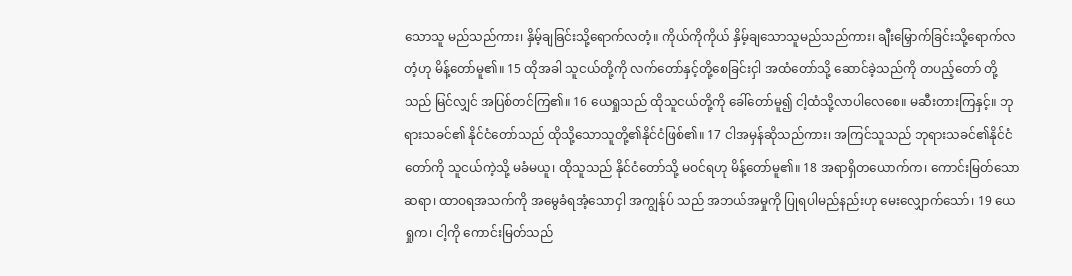သောသူ မည်သည်ကား၊ နှိမ့်ချခြင်းသို့ရောက်လတံ့။ ကိုယ်ကိုကိုယ် နှိမ့်ချသောသူမည်သည်ကား၊ ချီးမြှောက်ခြင်းသို့ရောက်လတံ့ဟု မိန့်တော်မူ၏။ 15 ထိုအခါ သူငယ်တို့ကို လက်တော်နှင့်တို့စေခြင်းငှါ အထံတော်သို့ ဆောင်ခဲ့သည်ကို တပည့်တော် တို့သည် မြင်လျှင် အပြစ်တင်ကြ၏။ 16 ယေရှုသည် ထိုသူငယ်တို့ကို ခေါ်တော်မူ၍ ငါ့ထံသို့လာပါလေစေ။ မဆီးတားကြနှင့်။ ဘုရားသခင်၏ နိုင်ငံတော်သည် ထိုသို့သောသူတို့၏နိုင်ငံဖြစ်၏။ 17 ငါအမှန်ဆိုသည်ကား၊ အကြင်သူသည် ဘုရားသခင်၏နိုင်ငံတော်ကို သူငယ်ကဲ့သို့ မခံမယူ၊ ထိုသူသည် နိုင်ငံတော်သို့ မဝင်ရဟု မိန့်တော်မူ၏။ 18 အရာရှိတယောက်က၊ ကောင်းမြတ်သောဆရာ၊ ထာဝရအသက်ကို အမွေခံရအံ့သောငှါ အကျွန်ုပ် သည် အဘယ်အမှုကို ပြုရပါမည်နည်းဟု မေးလျှောက်သော်၊ 19 ယေရှုက၊ ငါ့ကို ကောင်းမြတ်သည်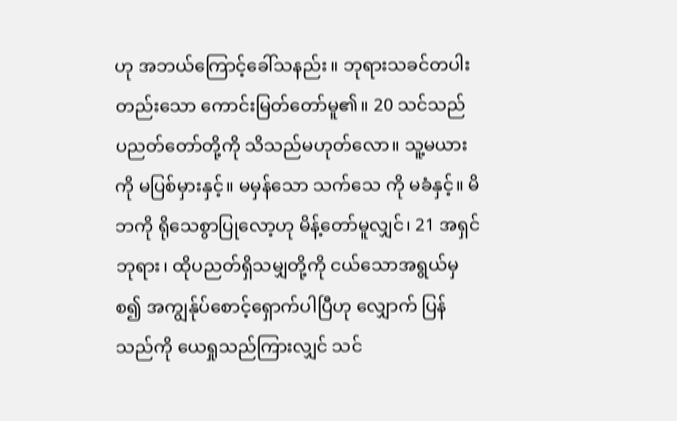ဟု အဘယ်ကြောင့်ခေါ်သနည်း။ ဘုရားသခင်တပါးတည်းသော ကောင်းမြတ်တော်မူ၏။ 20 သင်သည် ပညတ်တော်တို့ကို သိသည်မဟုတ်လော။ သူ့မယားကို မပြစ်မှားနှင့်။ မမှန်သော သက်သေ ကို မခံနှင့်။ မိဘကို ရိုသေစွာပြုလော့ဟု မိန့်တော်မူလျှင်၊ 21 အရှင်ဘုရား၊ ထိုပညတ်ရှိသမျှတို့ကို ငယ်သောအရွယ်မှစ၍ အကျွန်ုပ်စောင့်ရှောက်ပါပြီဟု လျှောက် ပြန်သည်ကို ယေရှုသည်ကြားလျှင် သင်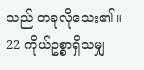သည် တခုလိုသေး၏။ 22 ကိုယ်ဥစ္စာရှိသမျှ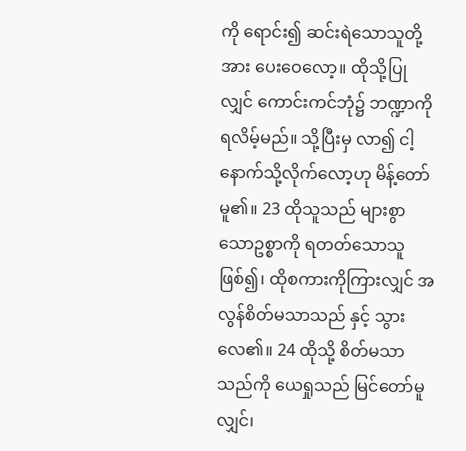ကို ရောင်း၍ ဆင်းရဲသောသူတို့အား ပေးဝေလော့။ ထိုသို့ပြုလျှင် ကောင်းကင်ဘုံ၌ ဘဏ္ဍာကို ရလိမ့်မည်။ သို့ပြီးမှ လာ၍ ငါ့နောက်သို့လိုက်လော့ဟု မိန့်တော်မူ၏။ 23 ထိုသူသည် များစွာသောဥစ္စာကို ရတတ်သောသူဖြစ်၍၊ ထိုစကားကိုကြားလျှင် အလွန်စိတ်မသာသည် နှင့် သွားလေ၏။ 24 ထိုသို့ စိတ်မသာသည်ကို ယေရှုသည် မြင်တော်မူလျှင်၊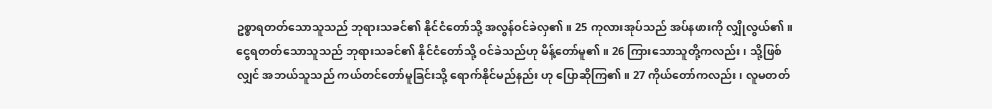ဥစ္စာရတတ်သောသူသည် ဘုရားသခင်၏ နိုင်ငံတော်သို့ အလွန်ဝင်ခဲလှ၏။ 25 ကုလားအုပ်သည် အပ်နဖားကို လျှိုလွယ်၏။ ငွေရတတ်သောသူသည် ဘုရားသခင်၏ နိုင်ငံတော်သို့ ဝင်ခဲသည်ဟု မိန့်တော်မူ၏။ 26 ကြားသောသူတို့ကလည်း၊ သို့ဖြစ်လျှင် အဘယ်သူသည် ကယ်တင်တော်မူခြင်းသို့ ရောက်နိုင်မည်နည်း ဟု ပြောဆိုကြ၏။ 27 ကိုယ်တော်ကလည်း၊ လူမတတ်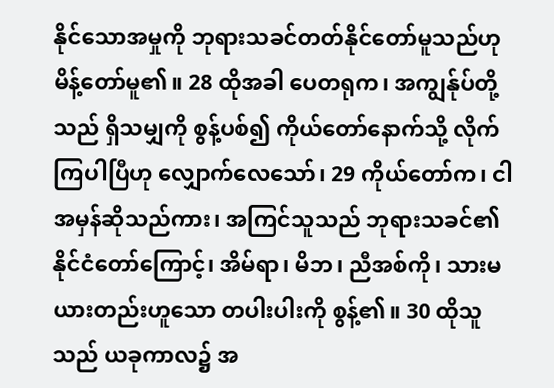နိုင်သောအမှုကို ဘုရားသခင်တတ်နိုင်တော်မူသည်ဟု မိန့်တော်မူ၏။ 28 ထိုအခါ ပေတရုက၊ အကျွန်ုပ်တို့သည် ရှိသမျှကို စွန့်ပစ်၍ ကိုယ်တော်နောက်သို့ လိုက်ကြပါပြီဟု လျှောက်လေသော်၊ 29 ကိုယ်တော်က၊ ငါအမှန်ဆိုသည်ကား၊ အကြင်သူသည် ဘုရားသခင်၏ နိုင်ငံတော်ကြောင့်၊ အိမ်ရာ၊ မိဘ၊ ညီအစ်ကို၊ သားမယားတည်းဟူသော တပါးပါးကို စွန့်၏။ 30 ထိုသူသည် ယခုကာလ၌ အ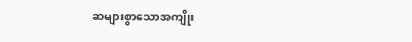ဆများစွာသောအကျိုး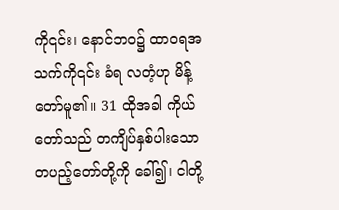ကို၎င်း၊ နောင်ဘဝ၌ ထာဝရအသက်ကို၎င်း ခံရ လတံ့ဟု မိန့်တော်မူ၏။ 31 ထိုအခါ ကိုယ်တော်သည် တကျိပ်နှစ်ပါးသောတပည့်တော်တို့ကို ခေါ်၍၊ ငါတို့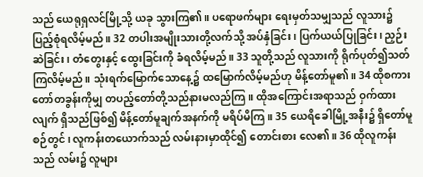သည် ယေရုရှလင်မြို့သို့ ယခု သွားကြ၏။ ပရောဖက်များ ရေးမှတ်သမျှသည် လူသား၌ ပြည့်စုံရလိမ့်မည်။ 32 တပါးအမျိုးသားတို့လက်သို့ အပ်နှံခြင်း၊ ပြက်ယယ်ပြုခြင်း၊ ညှဉ်းဆဲခြင်း၊ တံတွေးနှင့် ထွေးခြင်းကို ခံရလိမ့်မည်။ 33 သူတို့သည် လူသားကို ရိုက်ပုတ်၍သတ်ကြလိမ့်မည်။ သုံးရက်မြောက်သောနေ့၌ ထမြောက်လိမ့်မည်ဟု မိန့်တော်မူ၏။ 34 ထိုစကားတော်တခွန်းကိုမျှ တပည့်တော်တို့သည်နားမလည်ကြ။ ထိုအကြောင်းအရာသည် ဝှက်ထား လျက် ရှိသည်ဖြစ်၍ မိန့်တော်မူချက်အနက်ကို မရိပ်မိကြ။ 35 ယေရိခေါမြို့အနီး၌ ရှိတော်မူစဉ်တွင်၊ လူကန်းတယောက်သည် လမ်းနားမှာထိုင်၍ တောင်းစား လေ၏။ 36 ထိုလူကန်းသည် လမ်း၌ လူများ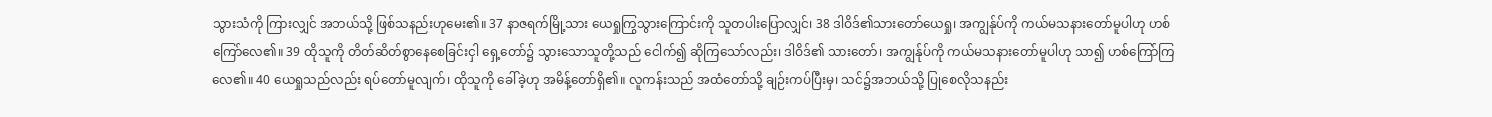သွားသံကို ကြားလျှင် အဘယ်သို့ ဖြစ်သနည်းဟုမေး၏။ 37 နာဇရက်မြို့သား ယေရှုကြွသွားကြောင်းကို သူတပါးပြောလျှင်၊ 38 ဒါဝိဒ်၏သားတော်ယေရှု၊ အကျွန်ုပ်ကို ကယ်မသနားတော်မူပါဟု ဟစ်ကြော်လေ၏။ 39 ထိုသူကို တိတ်ဆိတ်စွာနေစေခြင်းငှါ ရှေ့တော်၌ သွားသောသူတို့သည် ငေါက်၍ ဆိုကြသော်လည်း၊ ဒါဝိဒ်၏ သားတော်၊ အကျွန်ုပ်ကို ကယ်မသနားတော်မူပါဟု သာ၍ ဟစ်ကြော်ကြလေ၏။ 40 ယေရှုသည်လည်း ရပ်တော်မူလျက်၊ ထိုသူကို ခေါ်ခဲ့ဟု အမိန့်တော်ရှိ၏။ လူကန်းသည် အထံတော်သို့ ချဉ်းကပ်ပြီးမှ၊ သင်၌အဘယ်သို့ ပြုစေလိုသနည်း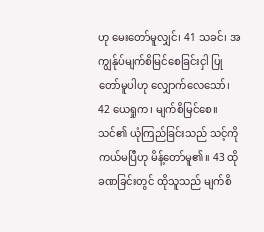ဟု မေးတော်မူလျှင်၊ 41 သခင်၊ အကျွန်ုပ်မျက်စိမြင်စေခြင်းငှါ ပြုတော်မူပါဟု လျှောက်လေသော်၊ 42 ယေရှုက၊ မျက်စိမြင်စေ။ သင်၏ ယုံကြည်ခြင်းသည် သင့်ကို ကယ်မပြီဟု မိန့်တော်မူ၏။ 43 ထိုခဏခြင်းတွင် ထိုသူသည် မျက်စိ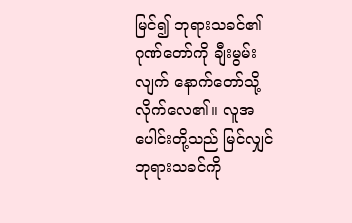မြင်၍ ဘုရားသခင်၏ဂုဏ်တော်ကို ချီးမွမ်းလျက် နောက်တော်သို့ လိုက်လေ၏။ လူအပေါင်းတို့သည် မြင်လျှင် ဘုရားသခင်ကို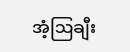အံ့ဩချီး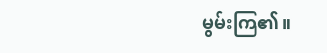မွမ်းကြ၏။